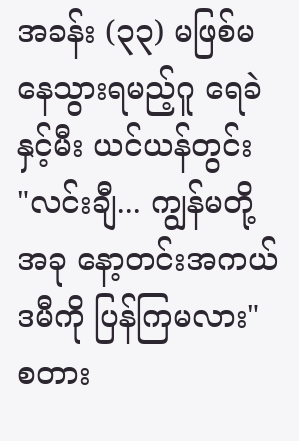အခန်း (၃၃) မဖြစ်မနေသွားရမည့်ဂူ ရေခဲနှင့်မီး ယင်ယန်တွင်း
"လင်းချီ... ကျွန်မတို့ အခု နော့တင်းအကယ်ဒမီကို ပြန်ကြမလား"
စတား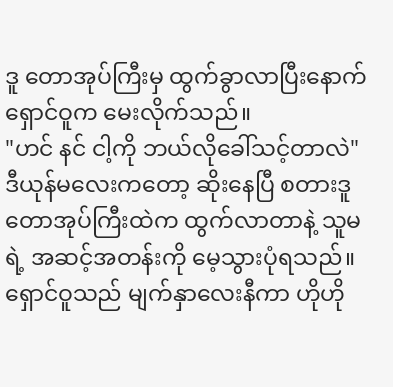ဒူ တောအုပ်ကြီးမှ ထွက်ခွာလာပြီးနောက် ရှောင်ဝူက မေးလိုက်သည်။
"ဟင် နင် ငါ့ကို ဘယ်လိုခေါ်သင့်တာလဲ"
ဒီယုန်မလေးကတော့ ဆိုးနေပြီ စတားဒူ တောအုပ်ကြီးထဲက ထွက်လာတာနဲ့ သူမရဲ့ အဆင့်အတန်းကို မေ့သွားပုံရသည်။
ရှောင်ဝူသည် မျက်နှာလေးနီကာ ဟိုဟို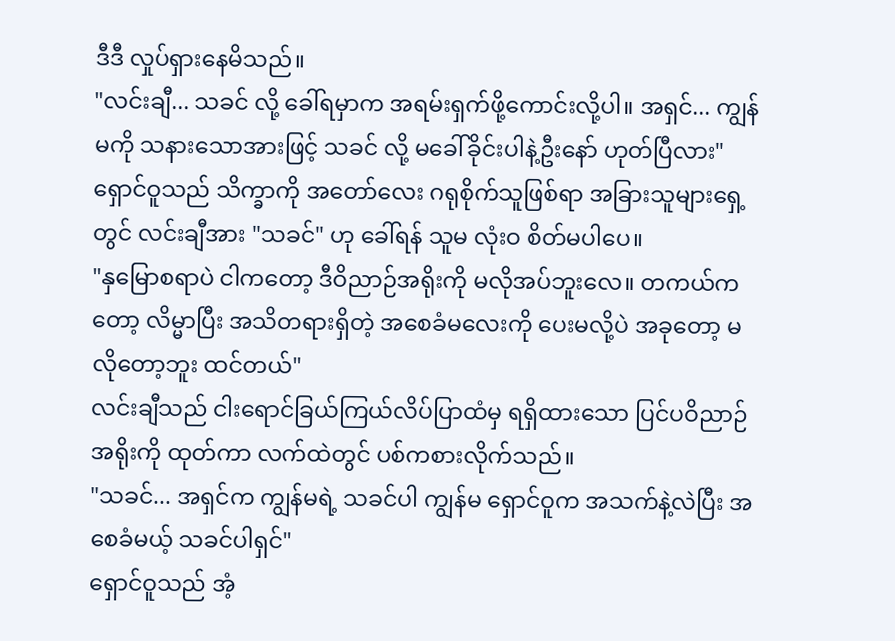ဒီဒီ လှုပ်ရှားနေမိသည်။
"လင်းချီ... သခင် လို့ ခေါ်ရမှာက အရမ်းရှက်ဖို့ကောင်းလို့ပါ။ အရှင်... ကျွန်မကို သနားသောအားဖြင့် သခင် လို့ မခေါ်ခိုင်းပါနဲ့ဦးနော် ဟုတ်ပြီလား"
ရှောင်ဝူသည် သိက္ခာကို အတော်လေး ဂရုစိုက်သူဖြစ်ရာ အခြားသူများရှေ့တွင် လင်းချီအား "သခင်" ဟု ခေါ်ရန် သူမ လုံးဝ စိတ်မပါပေ။
"နှမြောစရာပဲ ငါကတော့ ဒီဝိညာဉ်အရိုးကို မလိုအပ်ဘူးလေ။ တကယ်ကတော့ လိမ္မာပြီး အသိတရားရှိတဲ့ အစေခံမလေးကို ပေးမလို့ပဲ အခုတော့ မလိုတော့ဘူး ထင်တယ်"
လင်းချီသည် ငါးရောင်ခြယ်ကြယ်လိပ်ပြာထံမှ ရရှိထားသော ပြင်ပဝိညာဉ်အရိုးကို ထုတ်ကာ လက်ထဲတွင် ပစ်ကစားလိုက်သည်။
"သခင်... အရှင်က ကျွန်မရဲ့ သခင်ပါ ကျွန်မ ရှောင်ဝူက အသက်နဲ့လဲပြီး အစေခံမယ့် သခင်ပါရှင်"
ရှောင်ဝူသည် အံ့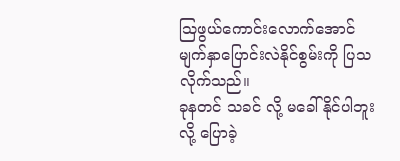သြဖွယ်ကောင်းလောက်အောင် မျက်နှာပြောင်းလဲနိုင်စွမ်းကို ပြသလိုက်သည်။
ခုနတင် သခင် လို့ မခေါ်နိုင်ပါဘူးလို့ ပြောခဲ့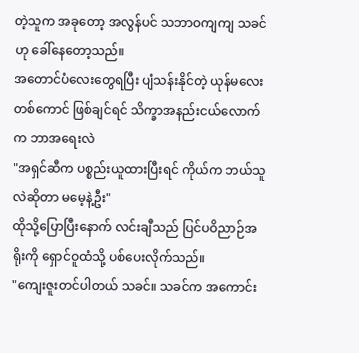တဲ့သူက အခုတော့ အလွန်ပင် သဘာဝကျကျ သခင် ဟု ခေါ်နေတော့သည်။
အတောင်ပံလေးတွေရပြီး ပျံသန်းနိုင်တဲ့ ယုန်မလေးတစ်ကောင် ဖြစ်ချင်ရင် သိက္ခာအနည်းငယ်လောက်က ဘာအရေးလဲ
"အရှင်ဆီက ပစ္စည်းယူထားပြီးရင် ကိုယ်က ဘယ်သူလဲဆိုတာ မမေ့နဲ့ဦး"
ထိုသို့ပြောပြီးနောက် လင်းချီသည် ပြင်ပဝိညာဉ်အရိုးကို ရှောင်ဝူထံသို့ ပစ်ပေးလိုက်သည်။
"ကျေးဇူးတင်ပါတယ် သခင်။ သခင်က အကောင်း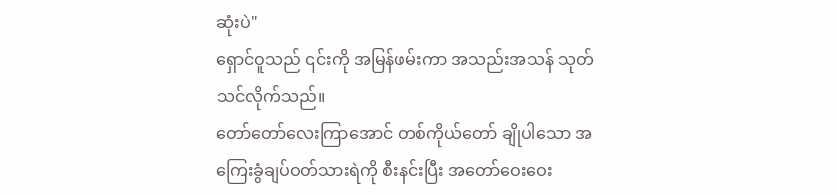ဆုံးပဲ"
ရှောင်ဝူသည် ၎င်းကို အမြန်ဖမ်းကာ အသည်းအသန် သုတ်သင်လိုက်သည်။
တော်တော်လေးကြာအောင် တစ်ကိုယ်တော် ချိုပါသော အကြေးခွံချပ်ဝတ်သားရဲကို စီးနင်းပြီး အတော်ဝေးဝေး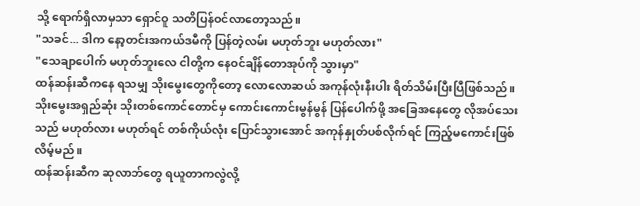သို့ ရောက်ရှိလာမှသာ ရှောင်ဝူ သတိပြန်ဝင်လာတော့သည်။
"သခင်... ဒါက နော့တင်းအကယ်ဒမီကို ပြန်တဲ့လမ်း မဟုတ်ဘူး မဟုတ်လား"
"သေချာပေါက် မဟုတ်ဘူးလေ ငါတို့က နေဝင်ချိန်တောအုပ်ကို သွားမှာ"
ထန်ဆန်းဆီကနေ ရသမျှ သိုးမွေးတွေကိုတော့ လောလောဆယ် အကုန်လုံးနီးပါး ရိတ်သိမ်းပြီးပြီဖြစ်သည်။
သိုးမွေးအရှည်ဆုံး သိုးတစ်ကောင်တောင်မှ ကောင်းကောင်းမွန်မွန် ပြန်ပေါက်ဖို့ အခြေအနေတွေ လိုအပ်သေးသည် မဟုတ်လား မဟုတ်ရင် တစ်ကိုယ်လုံး ပြောင်သွားအောင် အကုန်နှုတ်ပစ်လိုက်ရင် ကြည့်မကောင်းဖြစ်လိမ့်မည်။
ထန်ဆန်းဆီက ဆုလာဘ်တွေ ရယူတာကလွဲလို့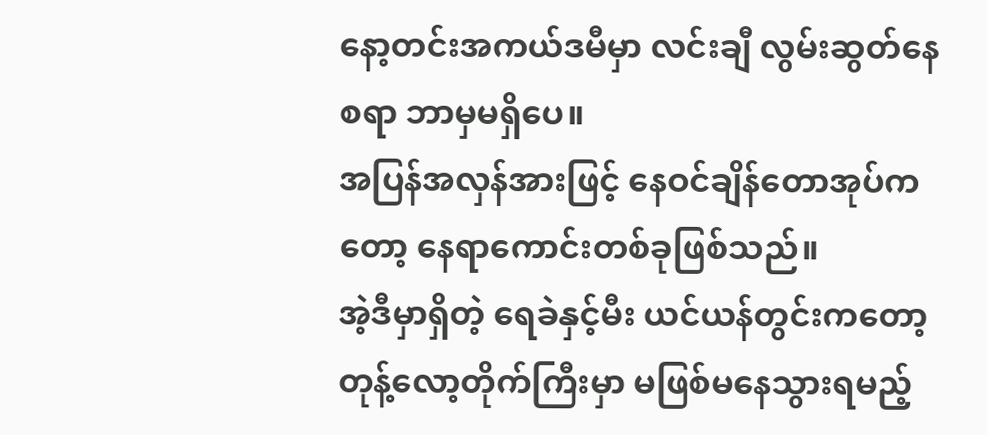နော့တင်းအကယ်ဒမီမှာ လင်းချီ လွမ်းဆွတ်နေစရာ ဘာမှမရှိပေ။
အပြန်အလှန်အားဖြင့် နေဝင်ချိန်တောအုပ်ကတော့ နေရာကောင်းတစ်ခုဖြစ်သည်။
အဲ့ဒီမှာရှိတဲ့ ရေခဲနှင့်မီး ယင်ယန်တွင်းကတော့ တုန့်လော့တိုက်ကြီးမှာ မဖြစ်မနေသွားရမည့်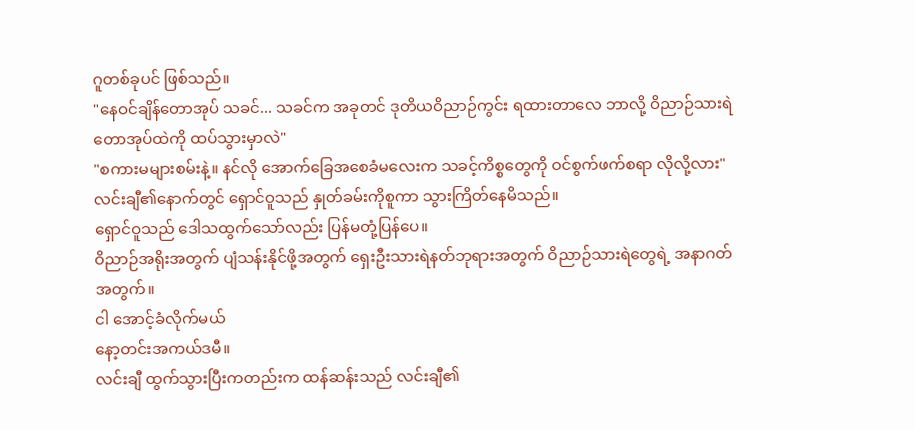ဂူတစ်ခုပင် ဖြစ်သည်။
"နေဝင်ချိန်တောအုပ် သခင်... သခင်က အခုတင် ဒုတိယဝိညာဉ်ကွင်း ရထားတာလေ ဘာလို့ ဝိညာဉ်သားရဲတောအုပ်ထဲကို ထပ်သွားမှာလဲ"
"စကားမများစမ်းနဲ့။ နင်လို အောက်ခြေအစေခံမလေးက သခင့်ကိစ္စတွေကို ဝင်စွက်ဖက်စရာ လိုလို့လား"
လင်းချီ၏နောက်တွင် ရှောင်ဝူသည် နှုတ်ခမ်းကိုစူကာ သွားကြိတ်နေမိသည်။
ရှောင်ဝူသည် ဒေါသထွက်သော်လည်း ပြန်မတုံ့ပြန်ပေ။
ဝိညာဉ်အရိုးအတွက် ပျံသန်းနိုင်ဖို့အတွက် ရှေးဦးသားရဲနတ်ဘုရားအတွက် ဝိညာဉ်သားရဲတွေရဲ့ အနာဂတ်အတွက်။
ငါ အောင့်ခံလိုက်မယ်
နော့တင်းအကယ်ဒမီ။
လင်းချီ ထွက်သွားပြီးကတည်းက ထန်ဆန်းသည် လင်းချီ၏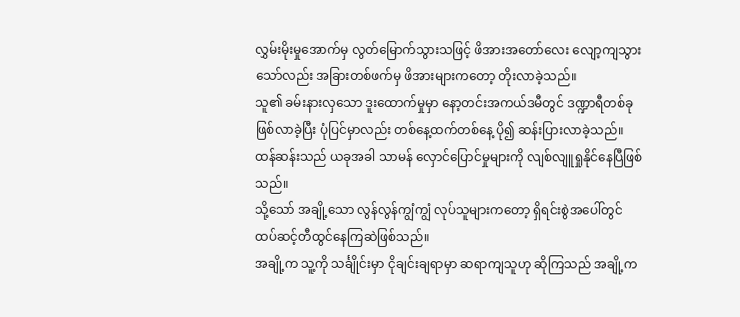လွှမ်းမိုးမှုအောက်မှ လွတ်မြောက်သွားသဖြင့် ဖိအားအတော်လေး လျော့ကျသွားသော်လည်း အခြားတစ်ဖက်မှ ဖိအားများကတော့ တိုးလာခဲ့သည်။
သူ၏ ခမ်းနားလှသော ဒူးထောက်မှုမှာ နော့တင်းအကယ်ဒမီတွင် ဒဏ္ဍာရီတစ်ခု ဖြစ်လာခဲ့ပြီး ပုံပြင်မှာလည်း တစ်နေ့ထက်တစ်နေ့ ပို၍ ဆန်းပြားလာခဲ့သည်။
ထန်ဆန်းသည် ယခုအခါ သာမန် လှောင်ပြောင်မှုများကို လျစ်လျူရှုနိုင်နေပြီဖြစ်သည်။
သို့သော် အချို့သော လွန်လွန်ကျွံကျွံ လုပ်သူများကတော့ ရှိရင်းစွဲအပေါ်တွင် ထပ်ဆင့်တီထွင်နေကြဆဲဖြစ်သည်။
အချို့က သူ့ကို သင်္ချိုင်းမှာ ငိုချင်းချရာမှာ ဆရာကျသူဟု ဆိုကြသည် အချို့က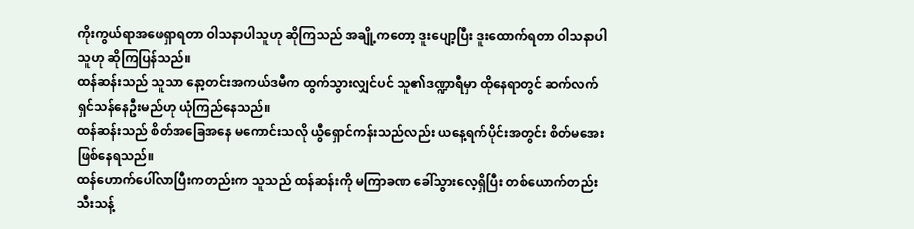ကိုးကွယ်ရာအဖေရှာရတာ ဝါသနာပါသူဟု ဆိုကြသည် အချို့ကတော့ ဒူးပျော့ပြီး ဒူးထောက်ရတာ ဝါသနာပါသူဟု ဆိုကြပြန်သည်။
ထန်ဆန်းသည် သူသာ နော့တင်းအကယ်ဒမီက ထွက်သွားလျှင်ပင် သူ၏ဒဏ္ဍာရီမှာ ထိုနေရာတွင် ဆက်လက် ရှင်သန်နေဦးမည်ဟု ယုံကြည်နေသည်။
ထန်ဆန်းသည် စိတ်အခြေအနေ မကောင်းသလို ယွီရှောင်ကန်းသည်လည်း ယနေ့ရက်ပိုင်းအတွင်း စိတ်မအေးဖြစ်နေရသည်။
ထန်ဟောက်ပေါ်လာပြီးကတည်းက သူသည် ထန်ဆန်းကို မကြာခဏ ခေါ်သွားလေ့ရှိပြီး တစ်ယောက်တည်း သီးသန့်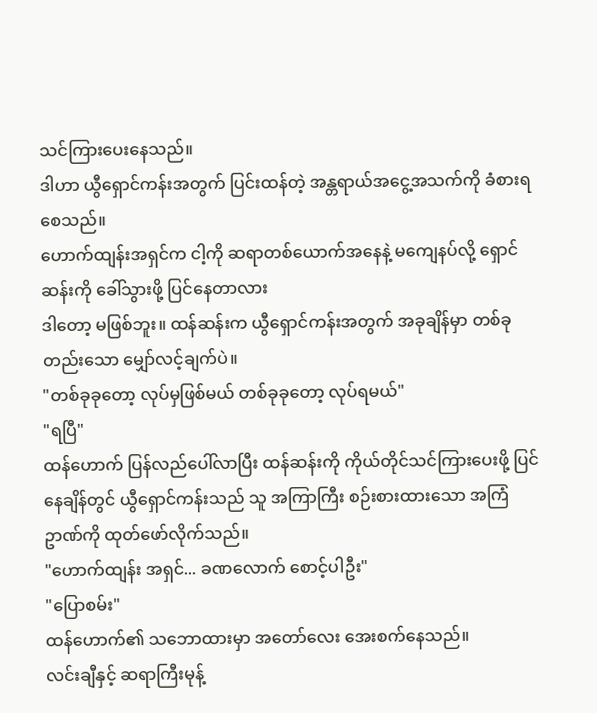သင်ကြားပေးနေသည်။
ဒါဟာ ယွီရှောင်ကန်းအတွက် ပြင်းထန်တဲ့ အန္တရာယ်အငွေ့အသက်ကို ခံစားရစေသည်။
ဟောက်ထျန်းအရှင်က ငါ့ကို ဆရာတစ်ယောက်အနေနဲ့ မကျေနပ်လို့ ရှောင်ဆန်းကို ခေါ်သွားဖို့ ပြင်နေတာလား
ဒါတော့ မဖြစ်ဘူး။ ထန်ဆန်းက ယွီရှောင်ကန်းအတွက် အခုချိန်မှာ တစ်ခုတည်းသော မျှော်လင့်ချက်ပဲ။
"တစ်ခုခုတော့ လုပ်မှဖြစ်မယ် တစ်ခုခုတော့ လုပ်ရမယ်"
"ရပြီ"
ထန်ဟောက် ပြန်လည်ပေါ်လာပြီး ထန်ဆန်းကို ကိုယ်တိုင်သင်ကြားပေးဖို့ ပြင်နေချိန်တွင် ယွီရှောင်ကန်းသည် သူ အကြာကြီး စဉ်းစားထားသော အကြံဥာဏ်ကို ထုတ်ဖော်လိုက်သည်။
"ဟောက်ထျန်း အရှင်... ခဏလောက် စောင့်ပါဦး"
"ပြောစမ်း"
ထန်ဟောက်၏ သဘောထားမှာ အတော်လေး အေးစက်နေသည်။
လင်းချီနှင့် ဆရာကြီးမုန့်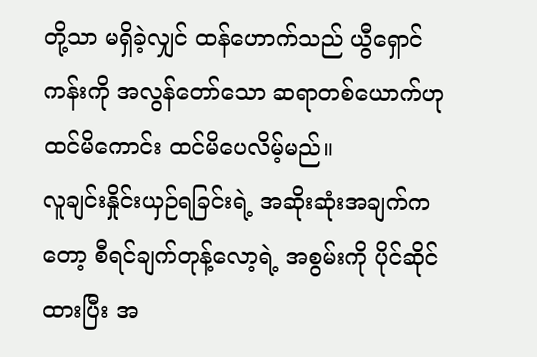တို့သာ မရှိခဲ့လျှင် ထန်ဟောက်သည် ယွီရှောင်ကန်းကို အလွန်တော်သော ဆရာတစ်ယောက်ဟု ထင်မိကောင်း ထင်မိပေလိမ့်မည်။
လူချင်းနှိုင်းယှဉ်ရခြင်းရဲ့ အဆိုးဆုံးအချက်ကတော့ စီရင်ချက်တုန့်လော့ရဲ့ အစွမ်းကို ပိုင်ဆိုင်ထားပြီး အ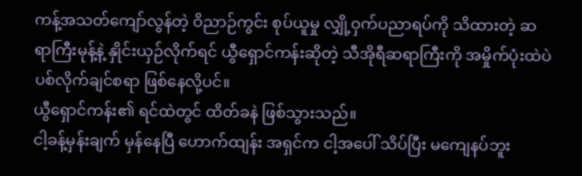ကန့်အသတ်ကျော်လွန်တဲ့ ဝိညာဉ်ကွင်း စုပ်ယူမှု လျှို့ဝှက်ပညာရပ်ကို သိထားတဲ့ ဆရာကြီးမုန့်နဲ့ နှိုင်းယှဉ်လိုက်ရင် ယွီရှောင်ကန်းဆိုတဲ့ သီအိုရီဆရာကြီးကို အမှိုက်ပုံးထဲပဲ ပစ်လိုက်ချင်စရာ ဖြစ်နေလို့ပင်။
ယွီရှောင်ကန်း၏ ရင်ထဲတွင် ထိတ်ခနဲ ဖြစ်သွားသည်။
ငါ့ခန့်မှန်းချက် မှန်နေပြီ ဟောက်ထျန်း အရှင်က ငါ့အပေါ် သိပ်ပြီး မကျေနပ်ဘူး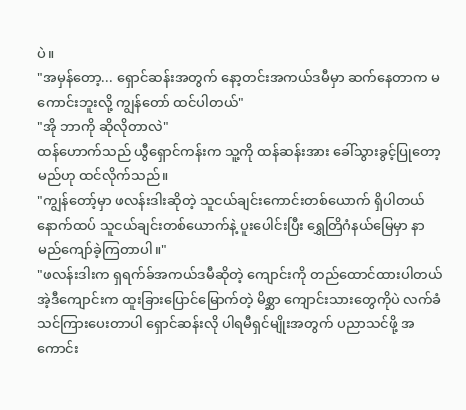ပဲ။
"အမှန်တော့... ရှောင်ဆန်းအတွက် နော့တင်းအကယ်ဒမီမှာ ဆက်နေတာက မကောင်းဘူးလို့ ကျွန်တော် ထင်ပါတယ်"
"အို ဘာကို ဆိုလိုတာလဲ"
ထန်ဟောက်သည် ယွီရှောင်ကန်းက သူ့ကို ထန်ဆန်းအား ခေါ်သွားခွင့်ပြုတော့မည်ဟု ထင်လိုက်သည်။
"ကျွန်တော့်မှာ ဖလန်းဒါးဆိုတဲ့ သူငယ်ချင်းကောင်းတစ်ယောက် ရှိပါတယ် နောက်ထပ် သူငယ်ချင်းတစ်ယောက်နဲ့ ပူးပေါင်းပြီး ရွှေတြိဂံနယ်မြေမှာ နာမည်ကျော်ခဲ့ကြတာပါ။"
"ဖလန်းဒါးက ရှရက်ခ်အကယ်ဒမီဆိုတဲ့ ကျောင်းကို တည်ထောင်ထားပါတယ် အဲ့ဒီကျောင်းက ထူးခြားပြောင်မြောက်တဲ့ မိစ္ဆာ ကျောင်းသားတွေကိုပဲ လက်ခံသင်ကြားပေးတာပါ ရှောင်ဆန်းလို ပါရမီရှင်မျိုးအတွက် ပညာသင်ဖို့ အကောင်း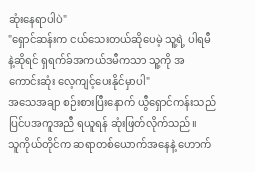ဆုံးနေရာပါပဲ"
"ရှောင်ဆန်းက ငယ်သေးတယ်ဆိုပေမဲ့ သူ့ရဲ့ ပါရမီနဲ့ဆိုရင် ရှရက်ခ်အကယ်ဒမီကသာ သူ့ကို အကောင်းဆုံး လေ့ကျင့်ပေးနိုင်မှာပါ"
အသေအချာ စဉ်းစားပြီးနောက် ယွီရှောင်ကန်းသည် ပြင်ပအကူအညီ ရယူရန် ဆုံးဖြတ်လိုက်သည်။
သူကိုယ်တိုင်က ဆရာတစ်ယောက်အနေနဲ့ ဟောက်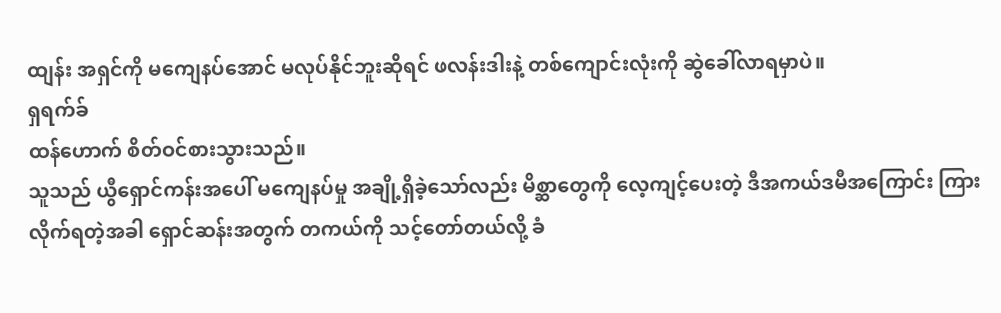ထျန်း အရှင်ကို မကျေနပ်အောင် မလုပ်နိုင်ဘူးဆိုရင် ဖလန်းဒါးနဲ့ တစ်ကျောင်းလုံးကို ဆွဲခေါ်လာရမှာပဲ။
ရှရက်ခ်
ထန်ဟောက် စိတ်ဝင်စားသွားသည်။
သူသည် ယွီရှောင်ကန်းအပေါ် မကျေနပ်မှု အချို့ရှိခဲ့သော်လည်း မိစ္ဆာတွေကို လေ့ကျင့်ပေးတဲ့ ဒီအကယ်ဒမီအကြောင်း ကြားလိုက်ရတဲ့အခါ ရှောင်ဆန်းအတွက် တကယ်ကို သင့်တော်တယ်လို့ ခံ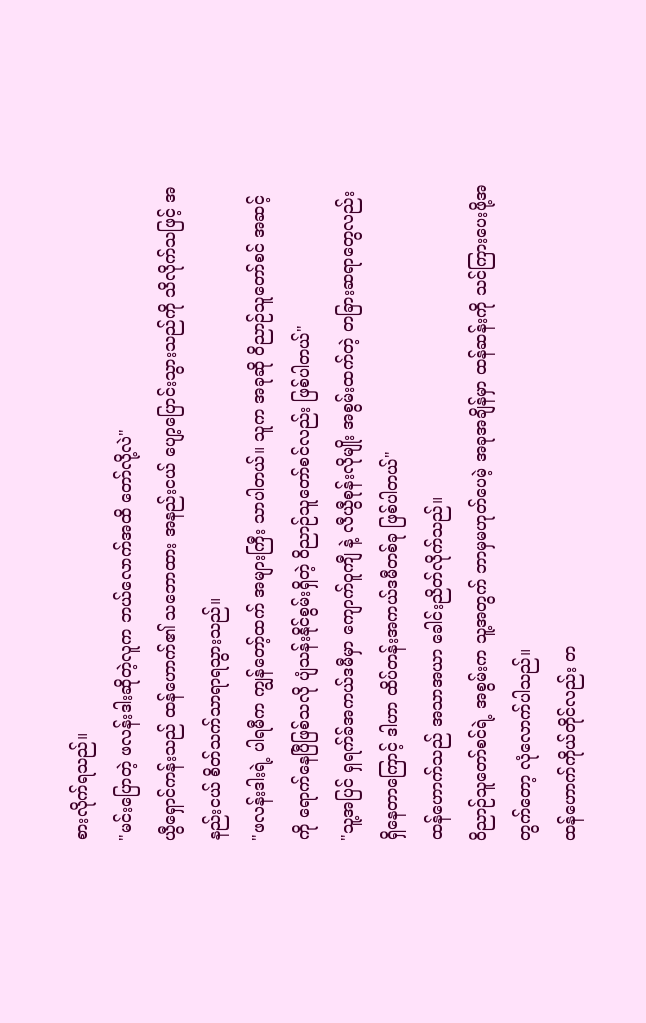စားလိုက်ရသည်။
"မင်းပြောတဲ့ ဖလန်းဒါးဆိုတဲ့လူက ဘယ်လောက်အထိ တော်လို့လဲ"
ယွီရှောင်ကန်းသည် ထန်ဟောက်၏ သဘောထား အနည်းငယ် ပျော့ပြောင်းသွားသည်ကို သိလိုက်သဖြင့် အနည်းငယ် စိတ်သက်သာရာရသွားသည်။
"ဖလန်းဒါးရဲ့ ပါရမီက ကျွန်တော့်ထက် အများကြီး သာပါတယ်။ သူက အခုဆို ဝိညာဉ်သူတော်စင် အဆင့်ကို ရောက်နေပြီဖြစ်သလို ပျံသန်းနိုင်စွမ်းရှိတဲ့ ဝိညာဉ်သူတော်စင်လည်း ဖြစ်ပါတယ်"
"သူ့အပြင် ရှရက်ခ်အကယ်ဒမီမှာ ကျောက်ဝူကျီ နဲ့ လီယွီစုန်းလိုမျိုး အစွမ်းထက်တဲ့ တခြားဆရာတွေလည်း ရှိနေတာကြောင့် ဒါဟာ ထိပ်တန်းအကယ်ဒမီတစ်ခု ဖြစ်ပါတယ်"
ထန်ဟောက်သည် အသာအယာ ခေါင်းညိတ်လိုက်သည်။
ဝိညာဉ်သူတော်စင်ရဲ့ အစွမ်းက သူ့အတွက် ဘာမှမဟုတ်ပေမဲ့ အခုအချိန်မှာ ထန်ဆန်းကို သင်ကြားပေးဖို့အတွက်တော့ လုံလောက်ပါသည်။
ထန်ဟောက်ကိုယ်တိုင်လည်း တ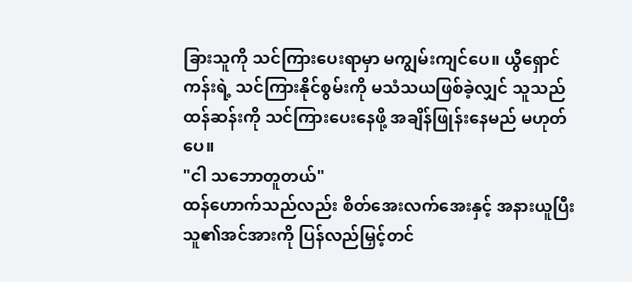ခြားသူကို သင်ကြားပေးရာမှာ မကျွမ်းကျင်ပေ။ ယွီရှောင်ကန်းရဲ့ သင်ကြားနိုင်စွမ်းကို မသံသယဖြစ်ခဲ့လျှင် သူသည် ထန်ဆန်းကို သင်ကြားပေးနေဖို့ အချိန်ဖြုန်းနေမည် မဟုတ်ပေ။
"ငါ သဘောတူတယ်"
ထန်ဟောက်သည်လည်း စိတ်အေးလက်အေးနှင့် အနားယူပြီး သူ၏အင်အားကို ပြန်လည်မြှင့်တင်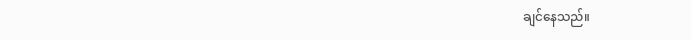ချင်နေသည်။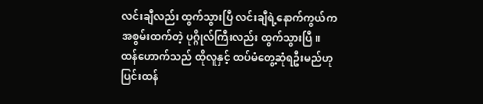လင်းချီလည်း ထွက်သွားပြီ လင်းချီရဲ့နောက်ကွယ်က အစွမ်းထက်တဲ့ ပုဂ္ဂိုလ်ကြီးလည်း ထွက်သွားပြီ။
ထန်ဟောက်သည် ထိုလူနှင့် ထပ်မံတွေ့ဆုံရဦးမည်ဟု ပြင်းထန်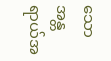သော အန္တရာယ်အ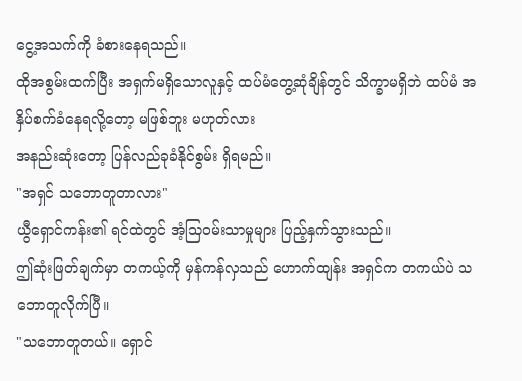ငွေ့အသက်ကို ခံစားနေရသည်။
ထိုအစွမ်းထက်ပြီး အရှက်မရှိသောလူနှင့် ထပ်မံတွေ့ဆုံချိန်တွင် သိက္ခာမရှိဘဲ ထပ်မံ အနှိပ်စက်ခံနေရလို့တော့ မဖြစ်ဘူး မဟုတ်လား
အနည်းဆုံးတော့ ပြန်လည်ခုခံနိုင်စွမ်း ရှိရမည်။
"အရှင် သဘောတူတာလား"
ယွီရှောင်ကန်း၏ ရင်ထဲတွင် အံ့သြဝမ်းသာမှုများ ပြည့်နှက်သွားသည်။
ဤဆုံးဖြတ်ချက်မှာ တကယ့်ကို မှန်ကန်လှသည် ဟောက်ထျန်း အရှင်က တကယ်ပဲ သဘောတူလိုက်ပြီ။
"သဘောတူတယ်။ ရှောင်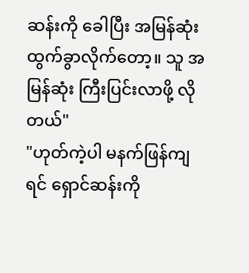ဆန်းကို ခေါပြီး အမြန်ဆုံး ထွက်ခွာလိုက်တော့။ သူ အမြန်ဆုံး ကြီးပြင်းလာဖို့ လိုတယ်"
"ဟုတ်ကဲ့ပါ မနက်ဖြန်ကျရင် ရှောင်ဆန်းကို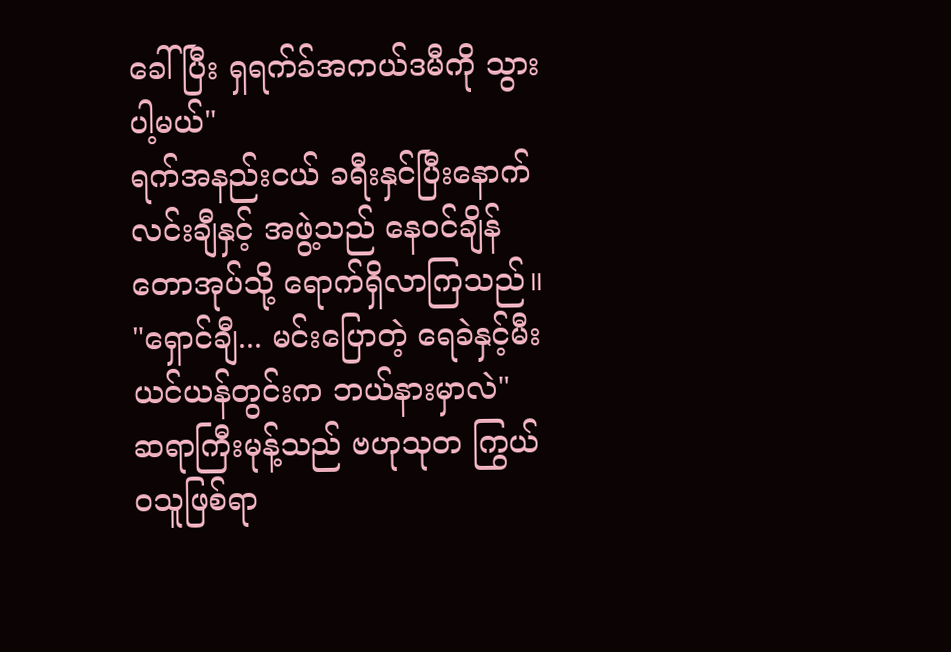ခေါ်ပြီး ရှရက်ခ်အကယ်ဒမီကို သွားပါ့မယ်"
ရက်အနည်းငယ် ခရီးနှင်ပြီးနောက် လင်းချီနှင့် အဖွဲ့သည် နေဝင်ချိန်တောအုပ်သို့ ရောက်ရှိလာကြသည်။
"ရှောင်ချီ... မင်းပြောတဲ့ ရေခဲနှင့်မီး ယင်ယန်တွင်းက ဘယ်နားမှာလဲ"
ဆရာကြီးမုန့်သည် ဗဟုသုတ ကြွယ်ဝသူဖြစ်ရာ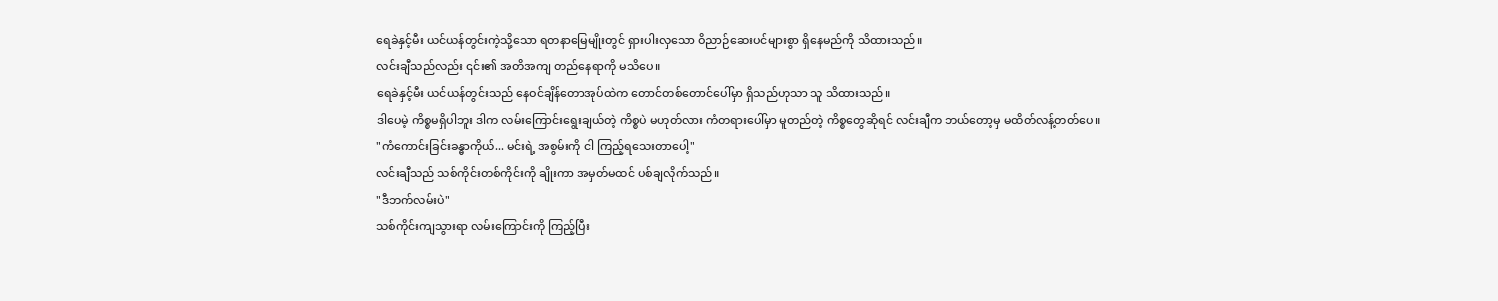ရေခဲနှင့်မီး ယင်ယန်တွင်းကဲ့သို့သော ရတနာမြေမျိုးတွင် ရှားပါးလှသော ဝိညာဉ်ဆေးပင်များစွာ ရှိနေမည်ကို သိထားသည်။
လင်းချီသည်လည်း ၎င်း၏ အတိအကျ တည်နေရာကို မသိပေ။
ရေခဲနှင့်မီး ယင်ယန်တွင်းသည် နေဝင်ချိန်တောအုပ်ထဲက တောင်တစ်တောင်ပေါ်မှာ ရှိသည်ဟုသာ သူ သိထားသည်။
ဒါပေမဲ့ ကိစ္စမရှိပါဘူး ဒါက လမ်းကြောင်းရွေးချယ်တဲ့ ကိစ္စပဲ မဟုတ်လား ကံတရားပေါ်မှာ မူတည်တဲ့ ကိစ္စတွေဆိုရင် လင်းချီက ဘယ်တော့မှ မထိတ်လန့်တတ်ပေ။
"ကံကောင်းခြင်းခန္ဓာကိုယ်... မင်းရဲ့ အစွမ်းကို ငါ ကြည့်ရသေးတာပေါ့"
လင်းချီသည် သစ်ကိုင်းတစ်ကိုင်းကို ချိုးကာ အမှတ်မထင် ပစ်ချလိုက်သည်။
"ဒီဘက်လမ်းပဲ"
သစ်ကိုင်းကျသွားရာ လမ်းကြောင်းကို ကြည့်ပြီး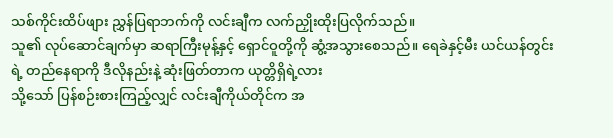သစ်ကိုင်းထိပ်ဖျား ညွှန်ပြရာဘက်ကို လင်းချီက လက်ညှိုးထိုးပြလိုက်သည်။
သူ၏ လုပ်ဆောင်ချက်မှာ ဆရာကြီးမုန့်နှင့် ရှောင်ဝူတို့ကို ဆွံ့အသွားစေသည်။ ရေခဲနှင့်မီး ယင်ယန်တွင်းရဲ့ တည်နေရာကို ဒီလိုနည်းနဲ့ ဆုံးဖြတ်တာက ယုတ္တိရှိရဲ့လား
သို့သော် ပြန်စဉ်းစားကြည့်လျှင် လင်းချီကိုယ်တိုင်က အ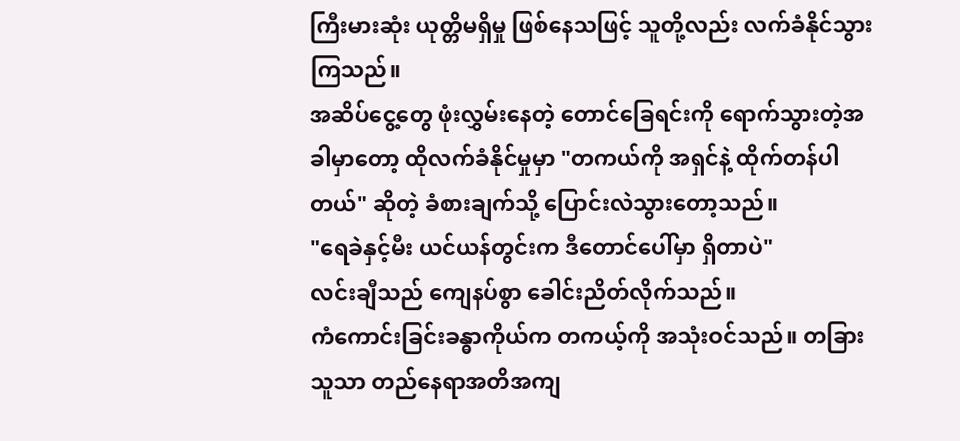ကြီးမားဆုံး ယုတ္တိမရှိမှု ဖြစ်နေသဖြင့် သူတို့လည်း လက်ခံနိုင်သွားကြသည်။
အဆိပ်ငွေ့တွေ ဖုံးလွှမ်းနေတဲ့ တောင်ခြေရင်းကို ရောက်သွားတဲ့အခါမှာတော့ ထိုလက်ခံနိုင်မှုမှာ "တကယ်ကို အရှင်နဲ့ ထိုက်တန်ပါတယ်" ဆိုတဲ့ ခံစားချက်သို့ ပြောင်းလဲသွားတော့သည်။
"ရေခဲနှင့်မီး ယင်ယန်တွင်းက ဒီတောင်ပေါ်မှာ ရှိတာပဲ"
လင်းချီသည် ကျေနပ်စွာ ခေါင်းညိတ်လိုက်သည်။
ကံကောင်းခြင်းခန္ဓာကိုယ်က တကယ့်ကို အသုံးဝင်သည်။ တခြားသူသာ တည်နေရာအတိအကျ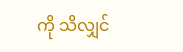ကို သိလျှင်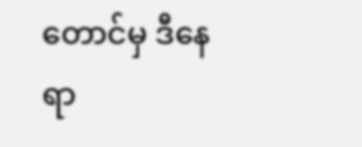တောင်မှ ဒီနေရာ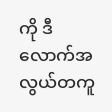ကို ဒီလောက်အလွယ်တကူ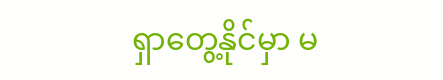ရှာတွေ့နိုင်မှာ မ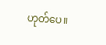ဟုတ်ပေ။